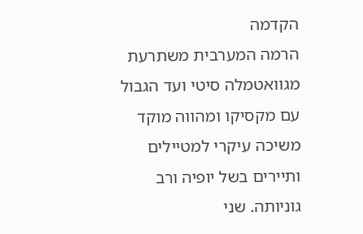הקדמה
הרמה המערבית משתרעת מגוואטמלה סיטי ועד הגבול עם מקסיקו ומהווה מוקד משיכה עיקרי למטיילים ותיירים בשל יופיה ורב גוניותה. שני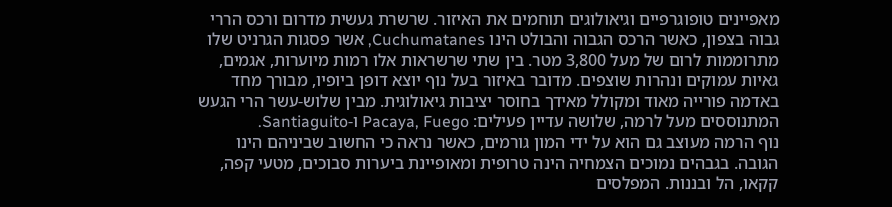מאפיינים טופוגרפיים וגיאולוגים תוחמים את האיזור. שרשרת געשית מדרום ורכס הררי גבוה בצפון, כאשר הרכס הגבוה והבולט הינו Cuchumatanes, אשר פסגות הגרניט שלו מתרוממות לרום של מעל 3,800 מטר. בין שתי שרשראות אלו רמות מיוערות, אגמים, גאיות עמוקים ונהרות שוצפים. מדובר באיזור בעל נוף יוצא דופן ביופיו, מבורך מחד באדמה פורייה מאוד ומקולל מאידך בחוסר יציבות גיאולוגית. מבין שלוש-עשר הרי הגעש המתנוססים מעל לרמה, שלושה עדיין פעילים: Pacaya, Fuego ו-Santiaguito.
נוף הרמה מעוצב גם הוא על ידי המון גורמים, כאשר נראה כי החשוב שביניהם הינו הגובה. בגבהים נמוכים הצמחיה הינה טרופית ומאופיינת ביערות סבוכים, מטעי קפה, קקאו, הל ובננות. המפלסים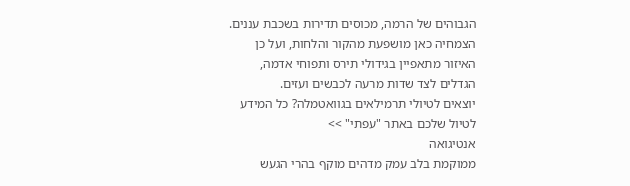הגבוהים של הרמה, מכוסים תדירות בשכבת עננים. הצמחיה כאן מושפעת מהקור והלחות, ועל כן האיזור מתאפיין בגידולי תירס ותפוחי אדמה, הגדלים לצד שדות מרעה לכבשים ועזים.
יוצאים לטיולי תרמילאים בגוואטמלה? כל המידע לטיול שלכם באתר "עפתי" >>
אנטיגואה
ממוקמת בלב עמק מדהים מוקף בהרי הגעש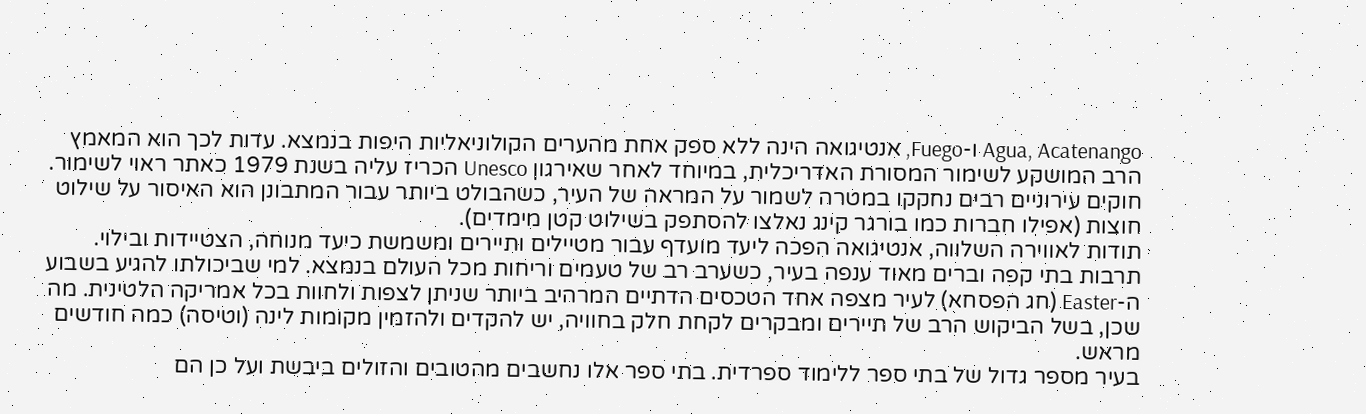Agua, Acatenango ו-Fuego, אנטיגואה הינה ללא ספק אחת מהערים הקולוניאליות היפות בנמצא. עדות לכך הוא המאמץ הרב המושקע לשימור המסורת האדריכלית, במיוחד לאחר שאירגון Unesco הכריז עליה בשנת 1979 כאתר ראוי לשימור. חוקים עירוניים רבים נחקקו במטרה לשמור על המראה של העיר, כשהבולט ביותר עבור המתבונן הוא האיסור על שילוט חוצות (אפילו חברות כמו בורגר קינג נאלצו להסתפק בשילוט קטן מימדים).
תודות לאווירה השלווה, אנטיגואה הפכה ליעד מועדף עבור מטיילים ותיירים ומשמשת כיעד מנוחה, הצטיידות ובילוי. תרבות בתי קפה וברים מאוד ענפה בעיר, כשערב רב של טעמים וריחות מכל העולם בנמצא. למי שביכולתו להגיע בשבוע ה-Easter (חג הפסחא) לעיר מצפה אחד הטכסים הדתיים המרהיב ביותר שניתן לצפות ולחוות בכל אמריקה הלטינית. מה שכן, בשל הביקוש הרב של תיירים ומבקרים לקחת חלק בחוויה, יש להקדים ולהזמין מקומות לינה (וטיסה) כמה חודשים מראש.
בעיר מספר גדול של בתי ספר ללימוד ספרדית. בתי ספר אלו נחשבים מהטובים והזולים ביבשת ועל כן הם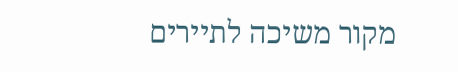מקור משיכה לתיירים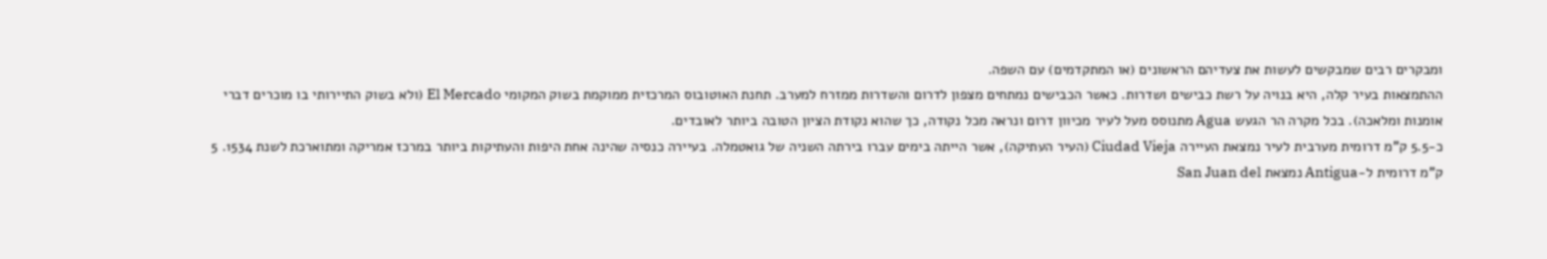ומבקרים רבים שמבקשים לעשות את צעדיהם הראשונים (או המתקדמים) עם השפה.
ההתמצאות בעיר קלה, היא בנויה על רשת כבישים ושדרות. כאשר הכבישים נמתחים מצפון לדרום והשדרות ממזרח למערב. תחנת האוטובוס המרכזית ממוקמת בשוק המקומי El Mercado (ולא בשוק התיירותי בו מוכרים דברי אומנות ומלאכה). בכל מקרה הר הגעש Agua מתנוסס מעל לעיר מכיוון דרום ונראה מכל נקודה, כך שהוא נקודת הציון הטובה ביותר לאובדים.
כ-5.5 ק"מ דרומית מערבית לעיר נמצאת העיירה Ciudad Vieja (העיר העתיקה), אשר הייתה בימים עברו בירתה השניה של גואטמלה. בעיירה כנסיה שהינה אחת היפות והעתיקות ביותר במרכז אמריקה ומתוארכת לשנת 1534. 5 ק"מ דרומית ל-Antigua נמצאת San Juan del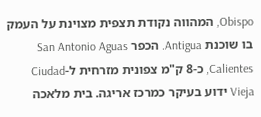Obispo, המהווה נקודת תצפית מצוינת על העמק בו שוכנת Antigua. הכפר San Antonio Aguas Calientes, כ-8 ק"מ צפונית מזרחית ל-Ciudad Vieja ידוע בעיקר כמרכז אריגה. בית מלאכה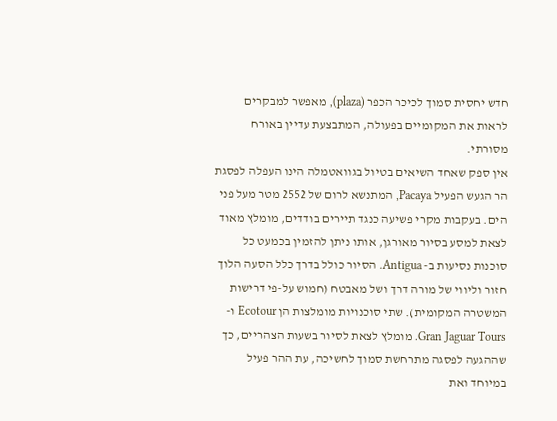חדש יחסית סמוך לכיכר הכפר (plaza), מאפשר למבקרים לראות את המקומיים בפעולה, המתבצעת עדיין באורח מסורתי.
אין ספק שאחד השיאים בטיול בגוואטמלה הינו העפלה לפסגת הר הגעש הפעיל Pacaya, המתנשא לרום של 2552 מטר מעל פני הים. בעקבות מקרי פשיעה כנגד תיירים בודדים, מומלץ מאוד לצאת למסע בסיור מאורגן, אותו ניתן להזמין בכמעט כל סוכנות נסיעות ב- Antigua. הסיור כולל בדרך כלל הסעה הלוך חזור וליווי של מורה דרך ושל מאבטח (חמוש על-פי דרישות המשטרה המקומית). שתי סוכנויות מומלצות הן Ecotour ו-Gran Jaguar Tours. מומלץ לצאת לסיור בשעות הצהריים, כך שההגעה לפסגה מתרחשת סמוך לחשיכה, עת ההר פעיל במיוחד ואת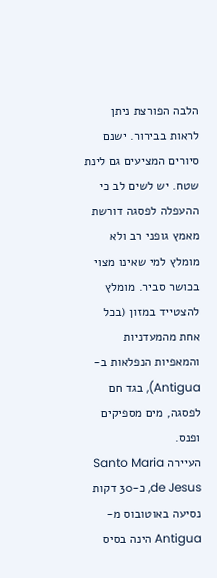הלבה הפורצת ניתן לראות בבירור. ישנם סיורים המציעים גם לינת שטח. יש לשים לב כי ההעפלה לפסגה דורשת מאמץ גופני רב ולא מומלץ למי שאינו מצוי בכושר סביר. מומלץ להצטייד במזון (בכל אחת מהמעדניות והמאפיות הנפלאות ב- Antigua), בגד חם לפסגה, מים מספיקים ופנס.
העיירה Santo Maria de Jesus, כ-30 דקות נסיעה באוטובוס מ-Antigua הינה בסיס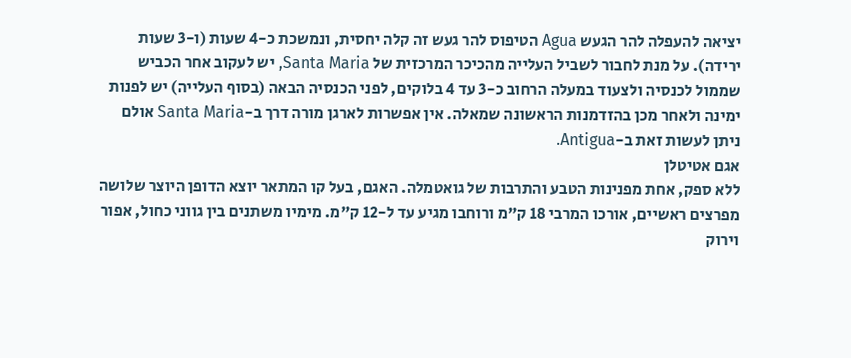יציאה להעפלה להר הגעש Agua הטיפוס להר געש זה קלה יחסית, ונמשכת כ-4 שעות (ו-3 שעות ירידה). על מנת לחבור לשביל העלייה מהכיכר המרכזית של Santa Maria, יש לעקוב אחר הכביש שממול לכנסיה ולצעוד במעלה הרחוב כ-3 עד 4 בלוקים, לפני הכנסיה הבאה (בסוף העלייה) יש לפנות ימינה ולאחר מכן בהזדמנות הראשונה שמאלה. אין אפשרות לארגן מורה דרך ב-Santa Maria אולם ניתן לעשות זאת ב-Antigua.
אגם אטיטלן
ללא ספק, אחת מפנינות הטבע והתרבות של גואטמלה. האגם, בעל קו המתאר יוצא הדופן היוצר שלושה מפרצים ראשיים, אורכו המרבי 18 ק"מ ורוחבו מגיע עד ל-12 ק"מ. מימיו משתנים בין גווני כחול, אפור וירוק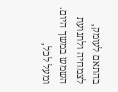בהתאם לעומק, לצמחיה ולתנועת השמש במשך היום. ומעל לכל,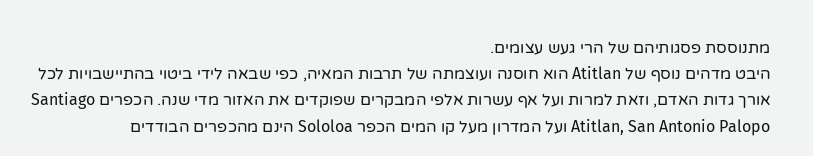מתנוססת פסגותיהם של הרי געש עצומים.
היבט מדהים נוסף של Atitlan הוא חוסנה ועוצמתה של תרבות המאיה, כפי שבאה לידי ביטוי בהתיישבויות לכל אורך גדות האדם, וזאת למרות ועל אף עשרות אלפי המבקרים שפוקדים את האזור מדי שנה. הכפרים Santiago Atitlan, San Antonio Palopo ועל המדרון מעל קו המים הכפר Sololoa הינם מהכפרים הבודדים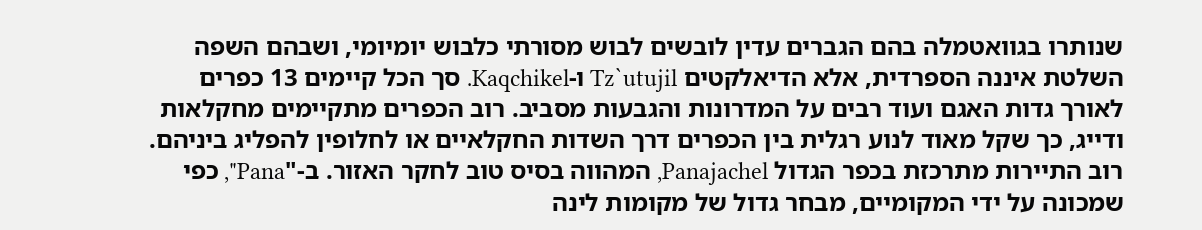שנותרו בגוואטמלה בהם הגברים עדין לובשים לבוש מסורתי כלבוש יומיומי, ושבהם השפה השלטת איננה הספרדית, אלא הדיאלקטים Tz`utujil ו-Kaqchikel. סך הכל קיימים 13 כפרים לאורך גדות האגם ועוד רבים על המדרונות והגבעות מסביב. רוב הכפרים מתקיימים מחקלאות ודייג, כך שקל מאוד לנוע רגלית בין הכפרים דרך השדות החקלאיים או לחלופין להפליג ביניהם.
רוב התיירות מתרכזת בכפר הגדול Panajachel, המהווה בסיס טוב לחקר האזור. ב-"Pana", כפי שמכונה על ידי המקומיים, מבחר גדול של מקומות לינה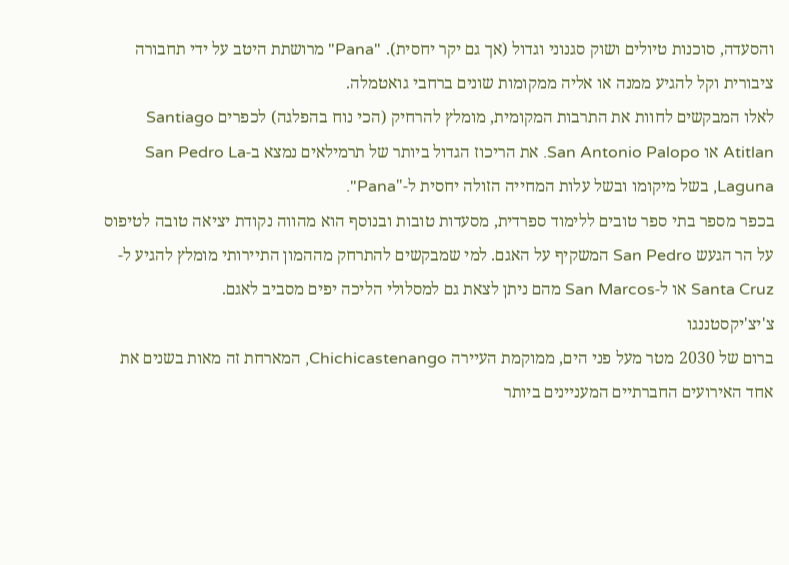והסעדה, סוכנות טיולים ושוק סגנוני וגדול (אך גם יקר יחסית). "Pana" מרושתת היטב על ידי תחבורה ציבורית וקל להגיע ממנה או אליה ממקומות שונים ברחבי גואטמלה.
לאלו המבקשים לחוות את התרבות המקומית, מומלץ להרחיק (הכי נוח בהפלגה) לכפרים Santiago Atitlan או San Antonio Palopo. את הריכוז הגדול ביותר של תרמילאים נמצא ב-San Pedro La Laguna, בשל מיקומו ובשל עלות המחייה הזולה יחסית ל-"Pana".
בכפר מספר בתי ספר טובים ללימוד ספרדית, מסעדות טובות ובנוסף הוא מהווה נקודת יציאה טובה לטיפוס על הר הגעש San Pedro המשקיף על האגם. למי שמבקשים להתרחק מההמון התיירותי מומלץ להגיע ל-Santa Cruz או ל-San Marcos מהם ניתן לצאת גם למסלולי הליכה יפים מסביב לאגם.
צ'יצ'יקסטננגו
ברום של 2030 מטר מעל פני הים, ממוקמת העיירה Chichicastenango, המארחת זה מאות בשנים את אחד האירועים החברתיים המעניינים ביותר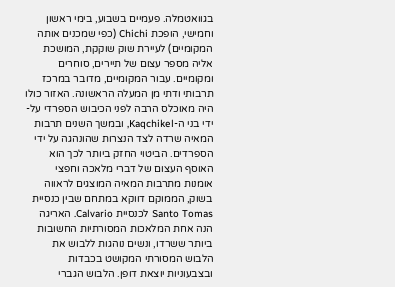בגוואטמלה. פעמיים בשבוע, בימי ראשון וחמישי, הופכת Chichi (כפי שמכנים אותה המקומיים) לעיירת שוק שוקקת, המושכת אליה מספר עצום של תיירים, סוחרים ומקומיים. עבור המקומיים, מדובר במרכז תרבותי ודתי מן המעלה הראשונה. האזור כולו היה מאוכלס הרבה לפני הכיבוש הספרדי על-ידי בני ה-Kaqchikel, ובמשך השנים תרבות המאיה שרדה לצד הנצרות שהונהגה על ידי הספרדים. הביטוי החזק ביותר לכך הוא האוסף העצום של דברי מלאכה וחפצי אומנות מתרבות המאיה המוצגים לראווה בשוק, הממוקם דווקא במתחם שבין כנסיית Santo Tomas לכנסיית Calvario. האריגה הנה אחת המלאכות המסורתיות החשובות ביותר ששרדו, ונשים נוהגות ללבוש את הלבוש המסורתי המקושט בכבדות ובצבעוניות יוצאת דופן. הלבוש הגברי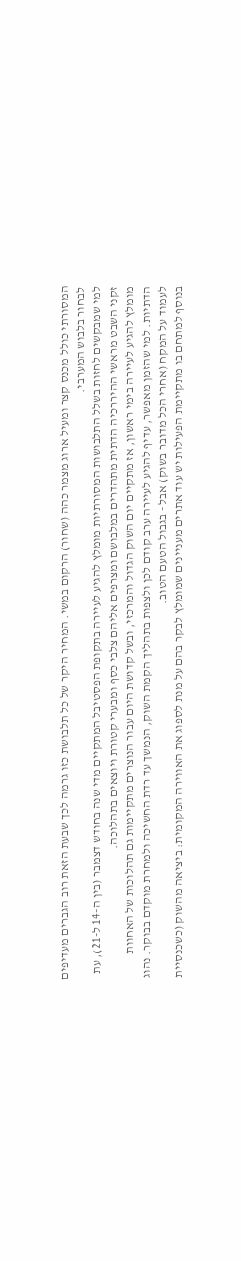המסורתי כולל מכנס קצר ומעיל ארוג מצמר כהה (שחור) הרקום במשי. המחיר היקר של כל תלבושת כזו גרמה לכך שבעת הזאת רוב הגברים מעדיפים לבחור בלבוש המערבי.
למי שמבקשים לחזות בשלל התלבושות המסורתיות מומלץ להגיע לעיירה בתקופת הפסטיבל המתקיים מדי שנה בחודש דצמבר (בין ה-14 ל-21), עת זקני השבט מראשי ההיררכיה הדתית מתהדרים במלבושם ומצרפים אליהם צלבי כסף ומבערי קטורת ויוצאים בתהלוכה.
מומלץ להגיע לעיירה בימי ראשון, אז מתקיים יום השוק הגדול והמרכזי, ובשל קדושת היום עבור הנוצרים מתקיימות גם תהלוכות של האחוות הדתיות. למי שהזמן מאפשר, עדיף להגיע לעיירה ערב קודם לכן ולצפות בתהליך הקמת השוק, הנמשך עד רדת החשיכה ולמחרת מוקדם בבוקר. נהוג לעמוד על המקח (אחרי הכל מדובר בשוק) אבל - בגבול הטעם הטוב.
בנוסף למתחם בו מתקיימת הפעילות יש עוד אתרים מעניינים שמומלץ לבקר בהם על מנת לספוג את האווירה המקומית: ביציאה מהשוק (כשכנסיית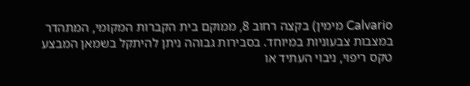Calvario מימין) בקצה רחוב 8, ממוקם בית הקברות המקומי, המתהדר במצבות צבעוניות במיוחד. בסבירות גבוהה ניתן להיתקל בשמאן המבצע טקס ריפוי, ניבוי העתיד או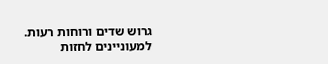גרוש שדים ורוחות רעות. למעוניינים לחזות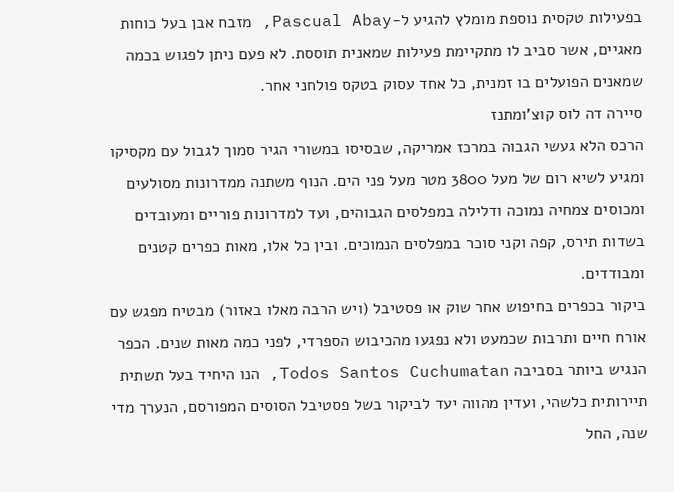בפעילות טקסית נוספת מומלץ להגיע ל-Pascual Abay, מזבח אבן בעל כוחות מאגיים, אשר סביב לו מתקיימת פעילות שמאנית תוססת. לא פעם ניתן לפגוש בכמה שמאנים הפועלים בו זמנית, כל אחד עסוק בטקס פולחני אחר.
סיירה דה לוס קוצ'ומתנז
הרכס הלא געשי הגבוה במרכז אמריקה, שבסיסו במשורי הגיר סמוך לגבול עם מקסיקו ומגיע לשיא רום של מעל 3800 מטר מעל פני הים. הנוף משתנה ממדרונות מסולעים ומכוסים צמחיה נמוכה ודלילה במפלסים הגבוהים, ועד למדרונות פוריים ומעובדים בשדות תירס, קפה וקני סוכר במפלסים הנמוכים. ובין כל אלו, מאות כפרים קטנים ומבודדים.
ביקור בכפרים בחיפוש אחר שוק או פסטיבל (ויש הרבה מאלו באזור) מבטיח מפגש עם אורח חיים ותרבות שכמעט ולא נפגעו מהכיבוש הספרדי, לפני כמה מאות שנים. הכפר הנגיש ביותר בסביבה Todos Santos Cuchumatan, הנו היחיד בעל תשתית תיירותית כלשהי, ועדין מהווה יעד לביקור בשל פסטיבל הסוסים המפורסם, הנערך מדי שנה, החל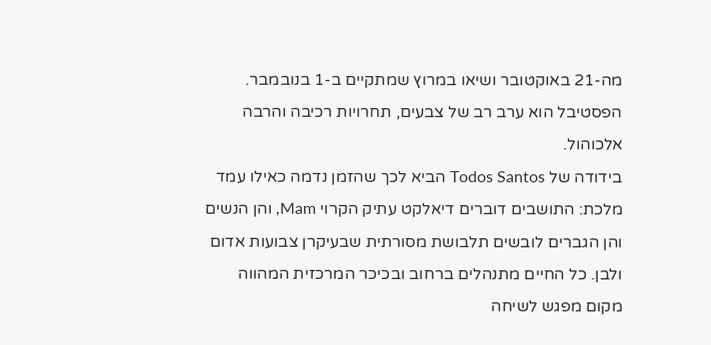מה-21 באוקטובר ושיאו במרוץ שמתקיים ב-1 בנובמבר. הפסטיבל הוא ערב רב של צבעים, תחרויות רכיבה והרבה אלכוהול.
בידודה של Todos Santos הביא לכך שהזמן נדמה כאילו עמד מלכת: התושבים דוברים דיאלקט עתיק הקרוי Mam, והן הנשים והן הגברים לובשים תלבושת מסורתית שבעיקרן צבועות אדום ולבן. כל החיים מתנהלים ברחוב ובכיכר המרכזית המהווה מקום מפגש לשיחה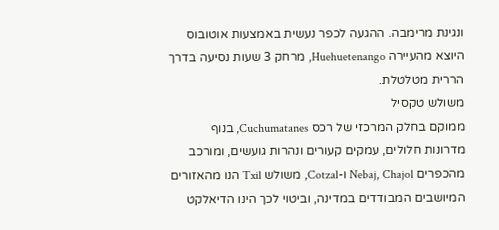ונגינת מרימבה. ההגעה לכפר נעשית באמצעות אוטובוס היוצא מהעיירה Huehuetenango, מרחק 3 שעות נסיעה בדרך הררית מטלטלת.
משולש טקסיל
ממוקם בחלק המרכזי של רכס Cuchumatanes, בנוף מדרונות חלולים, עמקים קעורים ונהרות גועשים, ומורכב מהכפרים Nebaj, Chajol ו-Cotzal, משולש Txil הנו מהאזורים המיושבים המבודדים במדינה, וביטוי לכך הינו הדיאלקט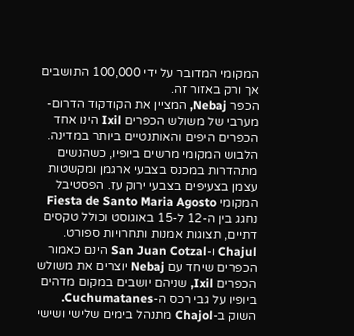המקומי המדובר על ידי 100,000 התושבים אך ורק באזור זה.
הכפר Nebaj, המציין את הקודקוד הדרום-מערבי של משולש הכפרים Ixil הינו אחד הכפרים היפים והאותנטיים ביותר במדינה. הלבוש המקומי מרשים ביופיו, כשהנשים מתהדרות במכנס בצבעי ארגמן ומקשטות עצמן בצעיפים בצבעי ירוק עז. הפסטיבל המקומי Fiesta de Santo Maria Agosto נחגג בין ה-12 ל-15 באוגוסט וכולל טקסים דתיים, תצוגות אמנות ותחרויות ספורט.
Chajul ו-San Juan Cotzal הינם כאמור הכפרים שיחד עם Nebaj יוצרים את משולש הכפרים Ixil, שניהם יושבים במקום מדהים ביופיו על גבי רכס ה-Cuchumatanes. השוק ב-Chajol מתנהל בימים שלישי ושישי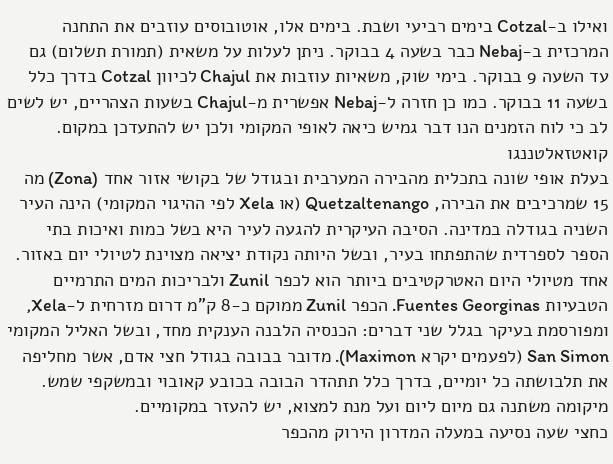ואילו ב-Cotzal בימים רביעי ושבת. בימים אלו, אוטובוסים עוזבים את התחנה המרכזית ב-Nebaj כבר בשעה 4 בבוקר. ניתן לעלות על משאית (תמורת תשלום) גם עד השעה 9 בבוקר. בימי שוק, משאיות עוזבות את Chajul לכיוון Cotzal בדרך כלל בשעה 11 בבוקר. כמו כן חזרה ל-Nebaj אפשרית מ-Chajul בשעות הצהריים, יש לשים לב כי לוח הזמנים הנו דבר גמיש כיאה לאופי המקומי ולכן יש להתעדכן במקום.
קואטזאלטננגו
בעלת אופי שונה בתכלית מהבירה המערבית ובגודל של בקושי אזור אחד (Zona) מה 15 שמרכיבים את הבירה, Quetzaltenango (או Xela לפי ההיגוי המקומי) הינה העיר השניה בגודלה במדינה. הסיבה העיקרית להגעה לעיר היא בשל כמות ואיכות בתי הספר לספרדית שהתפתחו בעיר, ובשל היותה נקודת יציאה מצוינת לטיולי יום באזור.
אחד מטיולי היום האטרקטיבים ביותר הוא לכפר Zunil ולבריכות המים התרמיים הטבעיות Fuentes Georginas. הכפר Zunil ממוקם כ-8 ק"מ דרום מזרחית ל-Xela, ומפורסמת בעיקר בגלל שני דברים: הכנסיה הלבנה הענקית מחד, ובשל האליל המקומי San Simon (לפעמים יקרא Maximon). מדובר בבובה בגודל חצי אדם, אשר מחליפה את תלבושתה כל יומיים, בדרך כלל תתהדר הבובה בכובע קאובוי ובמשקפי שמש. מיקומה משתנה גם מיום ליום ועל מנת למצוא, יש להעזר במקומיים.
כחצי שעה נסיעה במעלה המדרון הירוק מהכפר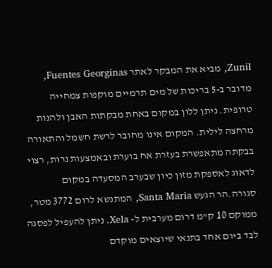Zunil, מביא את המבקר לאתר Fuentes Georginas, מדובר ב-5 בריכות של מים תרמיים מוקפות צמחייה טרופית. ניתן ללון במקום באחת מבקתות האבן ולהנות מרחצה לילית. המקום אינו מחובר לרשת חשמל והתאורה בבקתה מתאפשרת בעזרת אח בוערת ובאמצעות נרות, רצוי לדאוג לאספקת מזון כיון שבערב המסעדה במקום סגורה.הר הגעש Santa Maria, המתנשא לרום 3772 מטר, ממוקם 10 ק"מ דרום מערבית ל- Xela. ניתן להעפיל לפסגה לבד ביום אחד בתנאי שיוצאים מוקדם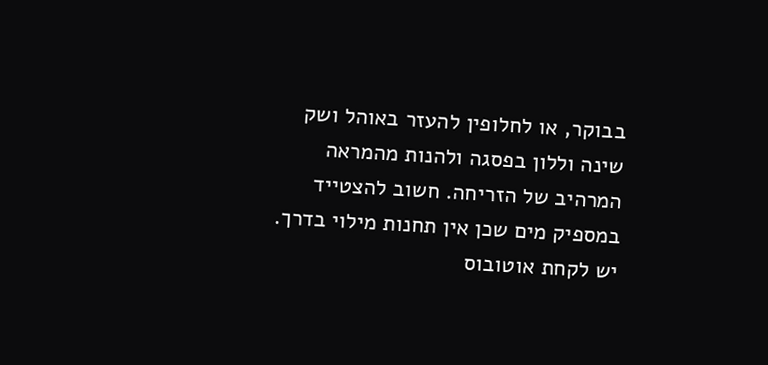בבוקר, או לחלופין להעזר באוהל ושק שינה וללון בפסגה ולהנות מהמראה המרהיב של הזריחה. חשוב להצטייד במספיק מים שכן אין תחנות מילוי בדרך. יש לקחת אוטובוס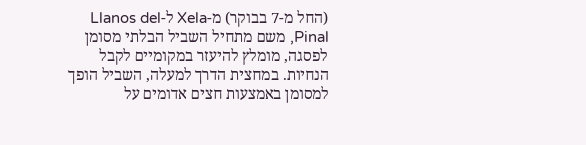(החל מ-7 בבוקר) מ-Xela ל-Llanos del Pinal, משם מתחיל השביל הבלתי מסומן לפסגה, מומלץ להיעזר במקומיים לקבל הנחיות. במחצית הדרך למעלה, השביל הופך למסומן באמצעות חצים אדומים על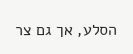הסלע, אך גם צר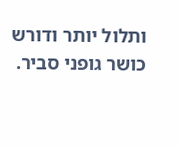ותלול יותר ודורש כושר גופני סביר.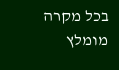בכל מקרה מומלץ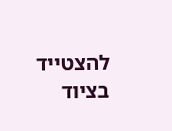להצטייד בציוד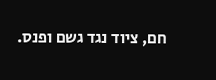חם, ציוד נגד גשם ופנס.